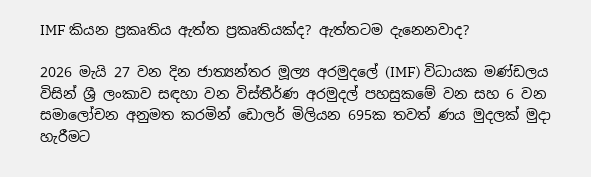IMF කියන ප්‍රකෘතිය ඇත්ත ප්‍රකෘතියක්ද? ඇත්තටම දැනෙනවාද?

2026 මැයි 27 වන දින ජාත්‍යන්තර මූල්‍ය අරමුදලේ (IMF) විධායක මණ්ඩලය විසින් ශ්‍රී ලංකාව සඳහා වන විස්තීර්ණ අරමුදල් පහසුකමේ වන සහ 6 වන සමාලෝචන අනුමත කරමින් ඩොලර් මිලියන 695ක තවත් ණය මුදලක් මුදා හැරීමට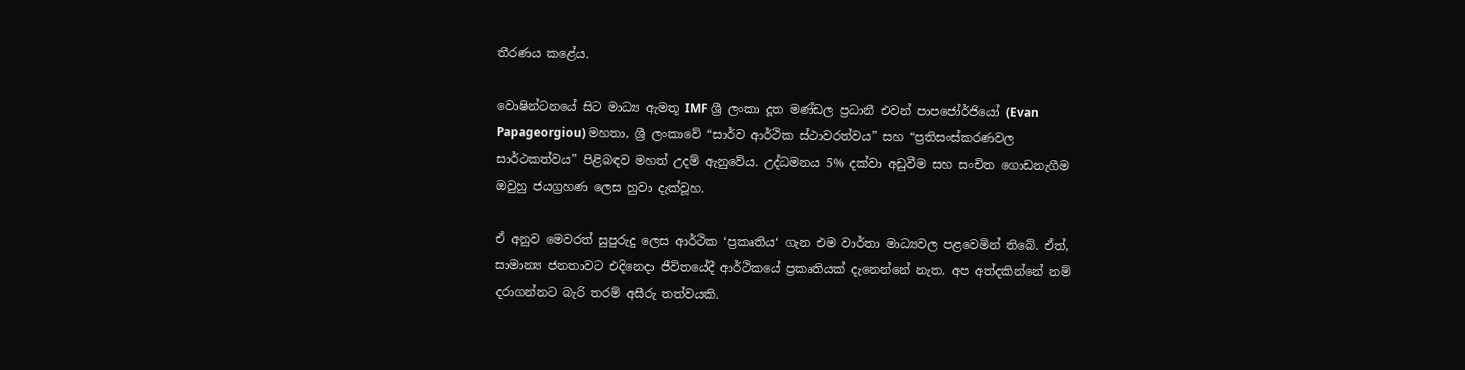තීරණය කළේය.

වොෂින්ටනයේ සිට මාධ්‍ය ඇමතූ IMF ශ්‍රී ලංකා දූත මණ්ඩල ප්‍රධානී එවන් පාපජෝර්ජියෝ (Evan Papageorgiou) මහතා, ශ්‍රී ලංකාවේ “සාර්ව ආර්ථික ස්ථාවරත්වය” සහ “ප්‍රතිසංස්කරණවල සාර්ථකත්වය” පිළිබඳව මහත් උදම් ඇනුවේය. උද්ධමනය 5% දක්වා අඩුවීම සහ සංචිත ගොඩනැගීම ඔවුහු ජයග්‍රහණ ලෙස හුවා දැක්වූහ.

ඒ අනුව මෙවරත් සුපුරුදු ලෙස ආර්ථික ‘ප්‍රකෘතිය‘ ගැන එම වාර්තා මාධ්‍යවල පළවෙමින් තිබේ. ඒත්, සාමාන්‍ය ජනතාවට එදිනෙදා ජීවිතයේදී ආර්ථිකයේ ප්‍රකෘතියක් දැනෙන්නේ නැත. අප අත්දකින්නේ නම් දරාගන්නට බැරි තරම් අසීරු තත්වයකි.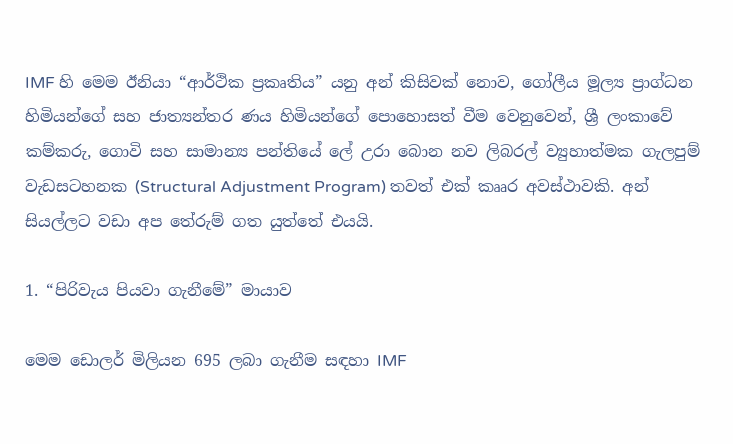IMF හි මෙම ඊනියා “ආර්ථික ප්‍රකෘතිය” යනු අන් කිසිවක් නොව, ගෝලීය මූල්‍ය ප්‍රාග්ධන හිමියන්ගේ සහ ජාත්‍යන්තර ණය හිමියන්ගේ පොහොසත් වීම වෙනුවෙන්, ශ්‍රී ලංකාවේ කම්කරු, ගොවි සහ සාමාන්‍ය පන්තියේ ලේ උරා බොන නව ලිබරල් ව්‍යුහාත්මක ගැලපුම් වැඩසටහනක (Structural Adjustment Program) තවත් එක් කෲර අවස්ථාවකි. අන් සියල්ලට වඩා අප තේරුම් ගත යුත්තේ එයයි.

1. “පිරිවැය පියවා ගැනීමේ” මායාව

මෙම ඩොලර් මිලියන 695 ලබා ගැනීම සඳහා IMF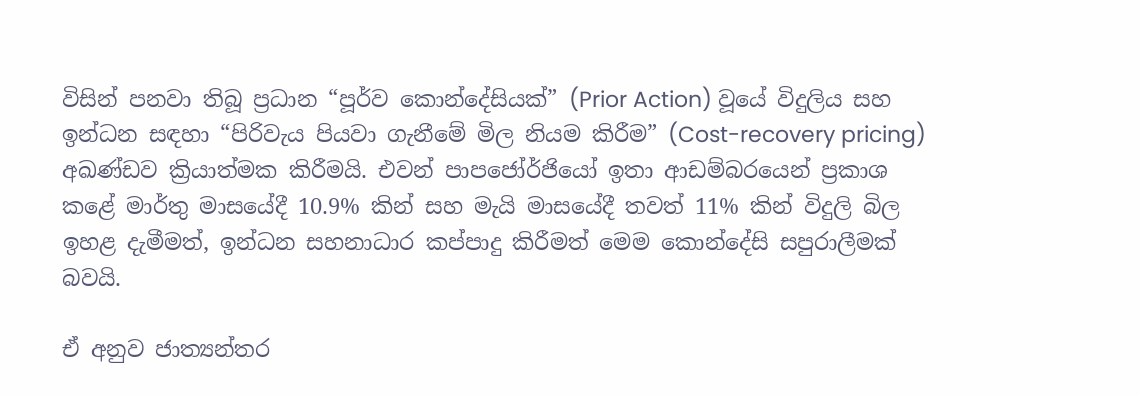විසින් පනවා තිබූ ප්‍රධාන “පූර්ව කොන්දේසියක්” (Prior Action) වූයේ විදුලිය සහ ඉන්ධන සඳහා “පිරිවැය පියවා ගැනීමේ මිල නියම කිරීම” (Cost-recovery pricing) අඛණ්ඩව ක්‍රියාත්මක කිරීමයි. එවන් පාපජෝර්ජියෝ ඉතා ආඩම්බරයෙන් ප්‍රකාශ කළේ මාර්තු මාසයේදී 10.9% කින් සහ මැයි මාසයේදී තවත් 11% කින් විදුලි බිල ඉහළ දැමීමත්, ඉන්ධන සහනාධාර කප්පාදු කිරීමත් මෙම කොන්දේසි සපුරාලීමක් බවයි.

ඒ අනුව ජාත්‍යන්තර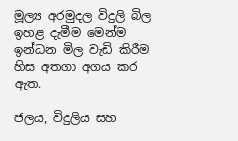මූල්‍ය අරමුදල විදුලි බිල ඉහළ දැමීම මෙන්ම ඉන්ධන මිල වැඩි කිරීම හිස අතගා අගය කර ඇත.

ජලය, විදුලිය සහ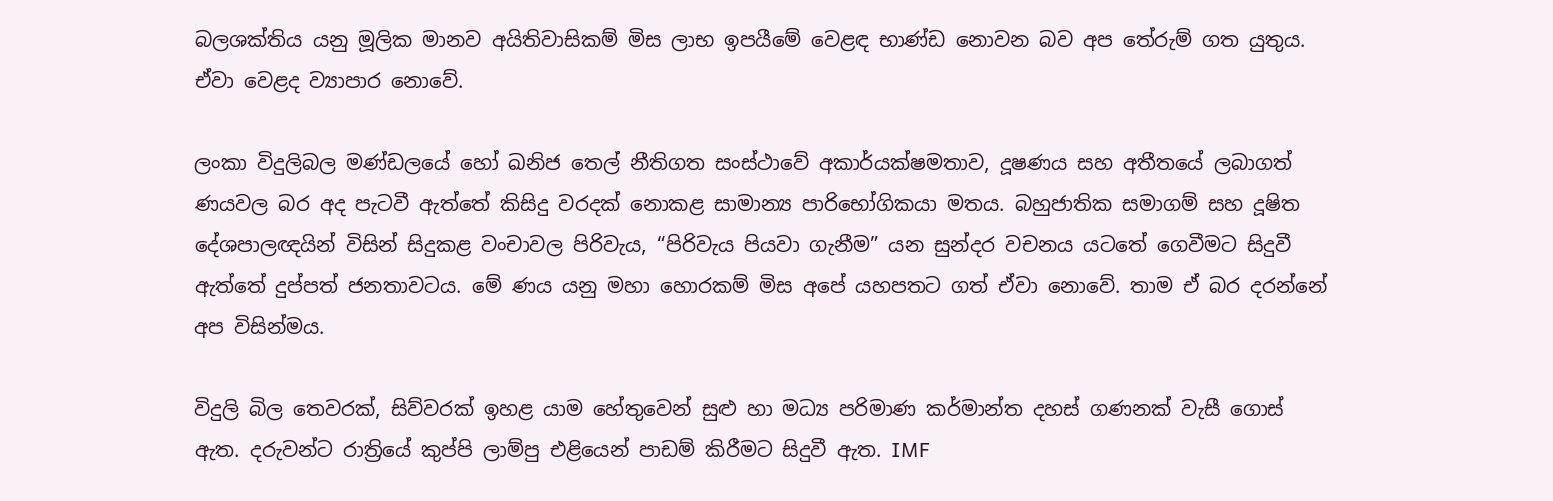බලශක්තිය යනු මූලික මානව අයිතිවාසිකම් මිස ලාභ ඉපයීමේ වෙළඳ භාණ්ඩ නොවන බව අප තේරුම් ගත යුතුය. ඒවා වෙළද ව්‍යාපාර නොවේ.

ලංකා විදුලිබල මණ්ඩලයේ හෝ ඛනිජ තෙල් නීතිගත සංස්ථාවේ අකාර්යක්ෂමතාව, දූෂණය සහ අතීතයේ ලබාගත් ණයවල බර අද පැටවී ඇත්තේ කිසිදු වරදක් නොකළ සාමාන්‍ය පාරිභෝගිකයා මතය. බහුජාතික සමාගම් සහ දූෂිත දේශපාලඥයින් විසින් සිදුකළ වංචාවල පිරිවැය, “පිරිවැය පියවා ගැනීම” යන සුන්දර වචනය යටතේ ගෙවීමට සිදුවී ඇත්තේ දුප්පත් ජනතාවටය. මේ ණය යනු මහා හොරකම් මිස අපේ යහපතට ගත් ඒවා නොවේ. තාම ඒ බර දරන්නේ අප විසින්මය.

විදුලි බිල තෙවරක්, සිව්වරක් ඉහළ යාම හේතුවෙන් සුළු හා මධ්‍ය පරිමාණ කර්මාන්ත දහස් ගණනක් වැසී ගොස් ඇත. දරුවන්ට රාත්‍රියේ කුප්පි ලාම්පු එළියෙන් පාඩම් කිරීමට සිදුවී ඇත. IMF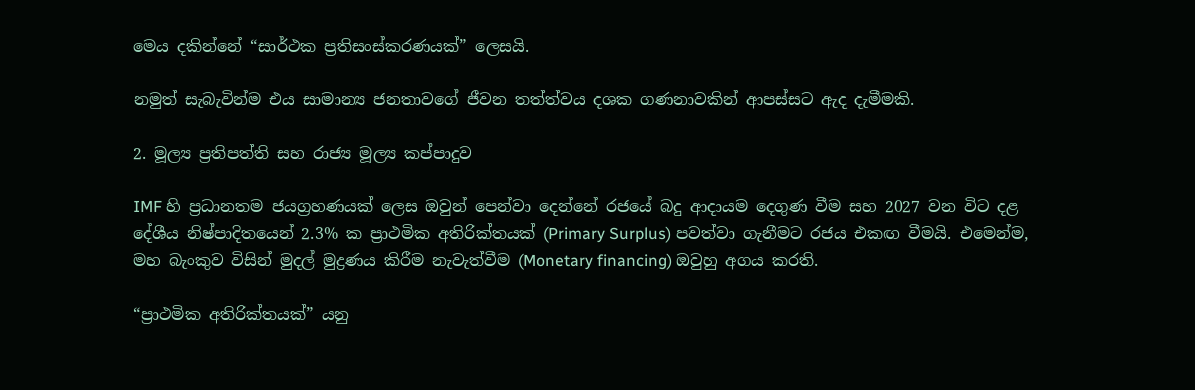මෙය දකින්නේ “සාර්ථක ප්‍රතිසංස්කරණයක්” ලෙසයි.

නමුත් සැබැවින්ම එය සාමාන්‍ය ජනතාවගේ ජීවන තත්ත්වය දශක ගණනාවකින් ආපස්සට ඇද දැමීමකි.

2. මූල්‍ය ප්‍රතිපත්ති සහ රාජ්‍ය මූල්‍ය කප්පාදුව

IMF හි ප්‍රධානතම ජයග්‍රහණයක් ලෙස ඔවුන් පෙන්වා දෙන්නේ රජයේ බදු ආදායම දෙගුණ වීම සහ 2027 වන විට දළ දේශීය නිෂ්පාදිතයෙන් 2.3% ක ප්‍රාථමික අතිරික්තයක් (Primary Surplus) පවත්වා ගැනීමට රජය එකඟ වීමයි. එමෙන්ම, මහ බැංකුව විසින් මුදල් මුද්‍රණය කිරීම නැවැත්වීම (Monetary financing) ඔවුහු අගය කරති.

“ප්‍රාථමික අතිරික්තයක්” යනු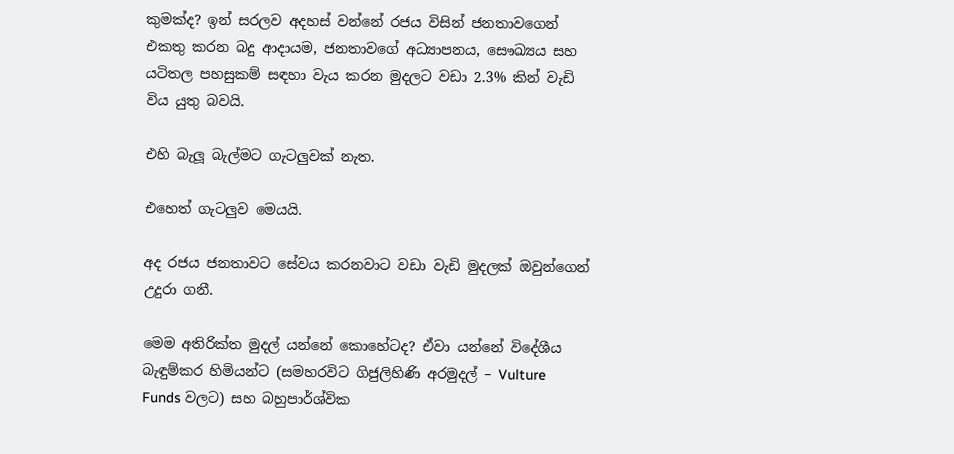කුමක්ද? ඉන් සරලව අදහස් වන්නේ රජය විසින් ජනතාවගෙන් එකතු කරන බදු ආදායම, ජනතාවගේ අධ්‍යාපනය, සෞඛ්‍යය සහ යටිතල පහසුකම් සඳහා වැය කරන මුදලට වඩා 2.3% කින් වැඩි විය යුතු බවයි.

එහි බැලූ බැල්මට ගැටලුවක් නැත.

එහෙත් ගැටලුව මෙයයි.

අද රජය ජනතාවට සේවය කරනවාට වඩා වැඩි මුදලක් ඔවුන්ගෙන් උදුරා ගනී.

මෙම අතිරික්ත මුදල් යන්නේ කොහේටද? ඒවා යන්නේ විදේශීය බැඳුම්කර හිමියන්ට (සමහරවිට ගිජුලිහිණි අරමුදල් – Vulture Funds වලට) සහ බහුපාර්ශ්වික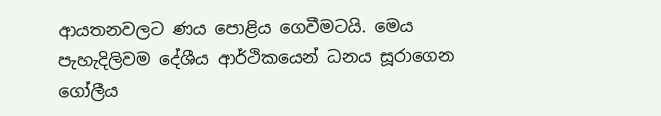ආයතනවලට ණය පොළිය ගෙවීමටයි. මෙය පැහැදිලිවම දේශීය ආර්ථිකයෙන් ධනය සූරාගෙන ගෝලීය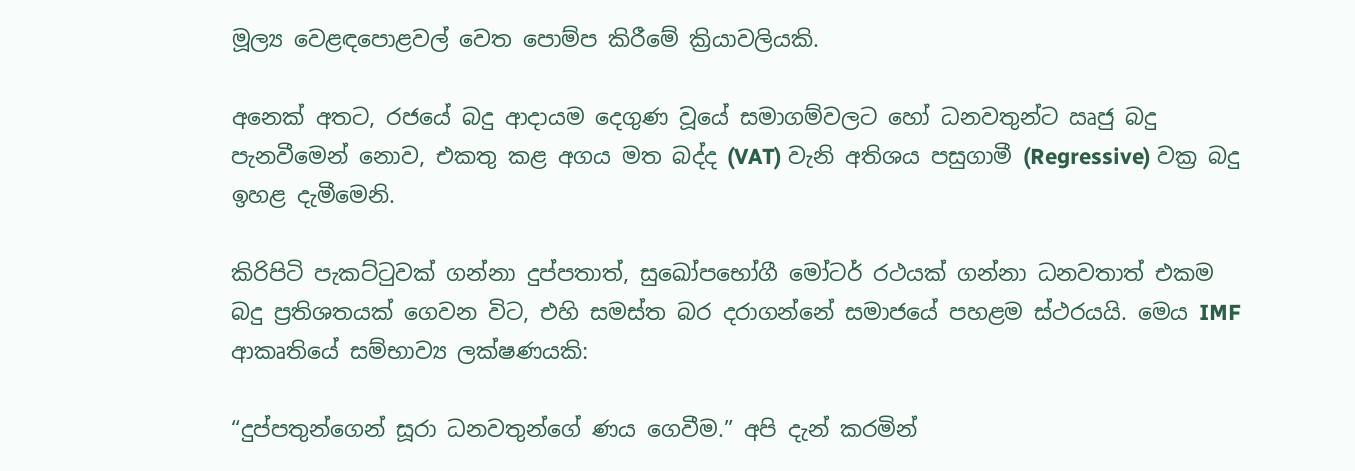මූල්‍ය වෙළඳපොළවල් වෙත පොම්ප කිරීමේ ක්‍රියාවලියකි.

අනෙක් අතට, රජයේ බදු ආදායම දෙගුණ වූයේ සමාගම්වලට හෝ ධනවතුන්ට ඍජු බදු පැනවීමෙන් නොව, එකතු කළ අගය මත බද්ද (VAT) වැනි අතිශය පසුගාමී (Regressive) වක්‍ර බදු ඉහළ දැමීමෙනි.

කිරිපිටි පැකට්ටුවක් ගන්නා දුප්පතාත්, සුඛෝපභෝගී මෝටර් රථයක් ගන්නා ධනවතාත් එකම බදු ප්‍රතිශතයක් ගෙවන විට, එහි සමස්ත බර දරාගන්නේ සමාජයේ පහළම ස්ථරයයි. මෙය IMF ආකෘතියේ සම්භාව්‍ය ලක්ෂණයකි:

“දුප්පතුන්ගෙන් සූරා ධනවතුන්ගේ ණය ගෙවීම.” අපි දැන් කරමින්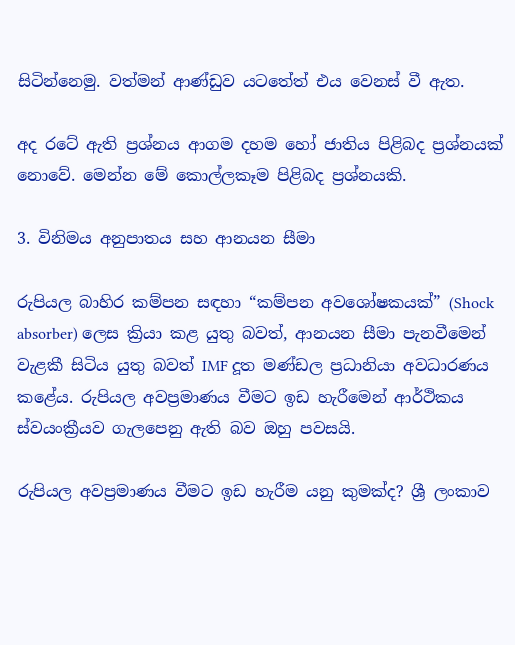සිටින්නෙමු. වත්මන් ආණ්ඩුව යටතේත් එය වෙනස් වී ඇත.

අද රටේ ඇති ප්‍රශ්නය ආගම දහම හෝ ජාතිය පිළිබද ප්‍රශ්නයක් නොවේ. මෙන්න මේ කොල්ලකෑම පිළිබද ප්‍රශ්නයකි.

3. විනිමය අනුපාතය සහ ආනයන සීමා

රුපියල බාහිර කම්පන සඳහා “කම්පන අවශෝෂකයක්” (Shock absorber) ලෙස ක්‍රියා කළ යුතු බවත්, ආනයන සීමා පැනවීමෙන් වැළකී සිටිය යුතු බවත් IMF දූත මණ්ඩල ප්‍රධානියා අවධාරණය කළේය. රුපියල අවප්‍රමාණය වීමට ඉඩ හැරීමෙන් ආර්ථිකය ස්වයංක්‍රීයව ගැලපෙනු ඇති බව ඔහු පවසයි.

රුපියල අවප්‍රමාණය වීමට ඉඩ හැරීම යනු කුමක්ද? ශ්‍රී ලංකාව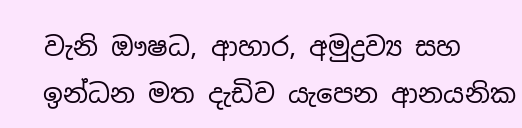වැනි ඖෂධ, ආහාර, අමුද්‍රව්‍ය සහ ඉන්ධන මත දැඩිව යැපෙන ආනයනික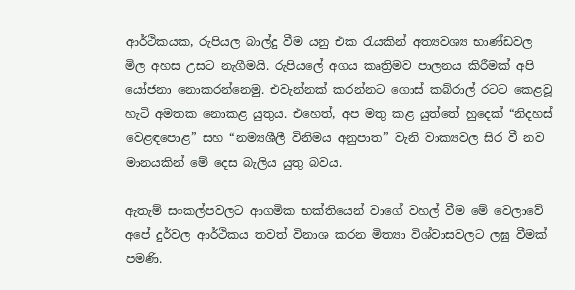ආර්ථිකයක, රුපියල බාල්දු වීම යනු එක රැයකින් අත්‍යවශ්‍ය භාණ්ඩවල මිල අහස උසට නැගීමයි. රුපියලේ අගය කෘත්‍රිමව පාලනය කිරීමක් අපි යෝජනා නොකරන්නෙමු. එවැන්නක් කරන්නට ගොස් කබ්රාල් රටට කෙළවූ හැටි අමතක නොකළ යුතුය. එහෙත්, අප මතු කළ යුත්තේ හුදෙක් “නිදහස් වෙළඳපොළ” සහ “නම්‍යශීලී විනිමය අනුපාත” වැනි වාක්‍යවල සිර වී නව මානයකින් මේ දෙස බැලිය යුතු බවය.

ඇතැම් සංකල්පවලට ආගමික භක්තියෙන් වාගේ වහල් වීම මේ වෙලාවේ අපේ දුර්වල ආර්ථිකය තවත් විනාශ කරන මිත්‍යා විශ්වාසවලට ලඝු වීමක් පමණි.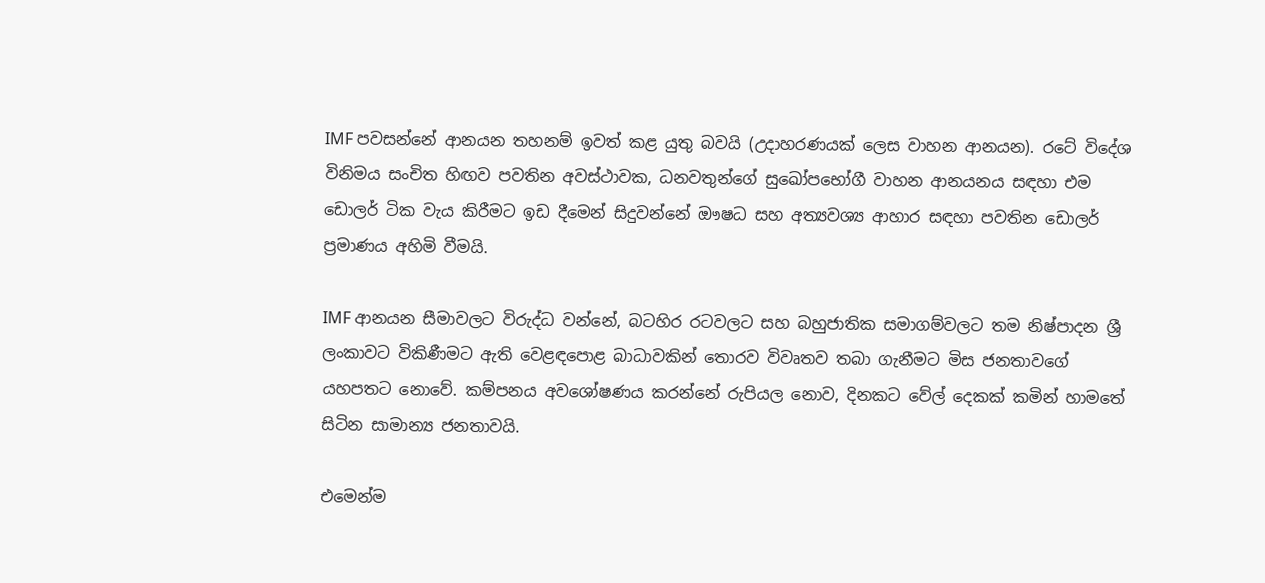IMF පවසන්නේ ආනයන තහනම් ඉවත් කළ යුතු බවයි (උදාහරණයක් ලෙස වාහන ආනයන). රටේ විදේශ විනිමය සංචිත හිඟව පවතින අවස්ථාවක, ධනවතුන්ගේ සුඛෝපභෝගී වාහන ආනයනය සඳහා එම ඩොලර් ටික වැය කිරීමට ඉඩ දීමෙන් සිදුවන්නේ ඖෂධ සහ අත්‍යවශ්‍ය ආහාර සඳහා පවතින ඩොලර් ප්‍රමාණය අහිමි වීමයි.

IMF ආනයන සීමාවලට විරුද්ධ වන්නේ, බටහිර රටවලට සහ බහුජාතික සමාගම්වලට තම නිෂ්පාදන ශ්‍රී ලංකාවට විකිණීමට ඇති වෙළඳපොළ බාධාවකින් තොරව විවෘතව තබා ගැනීමට මිස ජනතාවගේ යහපතට නොවේ. කම්පනය අවශෝෂණය කරන්නේ රුපියල නොව, දිනකට වේල් දෙකක් කමින් හාමතේ සිටින සාමාන්‍ය ජනතාවයි.

එමෙන්ම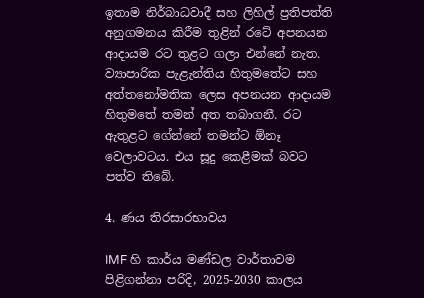ඉතාම නිර්බාධවාදී සහ ලිහිල් ප්‍රතිපත්ති අනුගමනය කිරීම තුළින් රටේ අපනයන ආදායම රට තුළට ගලා එන්නේ නැත. ව්‍යාපාරික පැළැන්තිය හිතුමතේට සහ අත්තනෝමතික ලෙස අපනයන ආදායම හිතුමතේ තමන් අත තබාගනී. රට ඇතුළට ගේන්නේ තමන්ට ඕනෑ වෙලාවටය. එය සූදු කෙළීමක් බවට පත්ව තිබේ.

4. ණය තිරසාරභාවය

IMF හි කාර්ය මණ්ඩල වාර්තාවම පිළිගන්නා පරිදි, 2025-2030 කාලය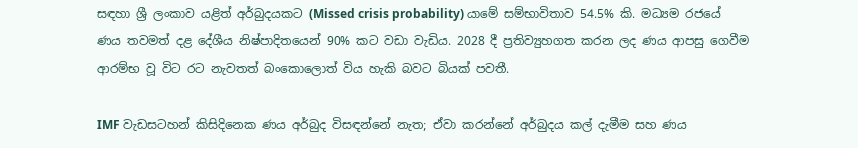සඳහා ශ්‍රී ලංකාව යළිත් අර්බුදයකට (Missed crisis probability) යාමේ සම්භාවිතාව 54.5% කි. මධ්‍යම රජයේ ණය තවමත් දළ දේශීය නිෂ්පාදිතයෙන් 90% කට වඩා වැඩිය. 2028 දී ප්‍රතිව්‍යුහගත කරන ලද ණය ආපසු ගෙවීම ආරම්භ වූ විට රට නැවතත් බංකොලොත් විය හැකි බවට බියක් පවතී.

IMF වැඩසටහන් කිසිදිනෙක ණය අර්බුද විසඳන්නේ නැත; ඒවා කරන්නේ අර්බුදය කල් දැමීම සහ ණය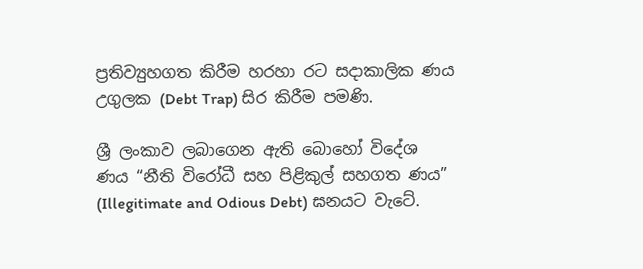ප්‍රතිව්‍යුහගත කිරීම හරහා රට සදාකාලික ණය උගුලක (Debt Trap) සිර කිරීම පමණි.

ශ්‍රී ලංකාව ලබාගෙන ඇති බොහෝ විදේශ ණය “නීති විරෝධී සහ පිළිකුල් සහගත ණය” (Illegitimate and Odious Debt) ඝනයට වැටේ.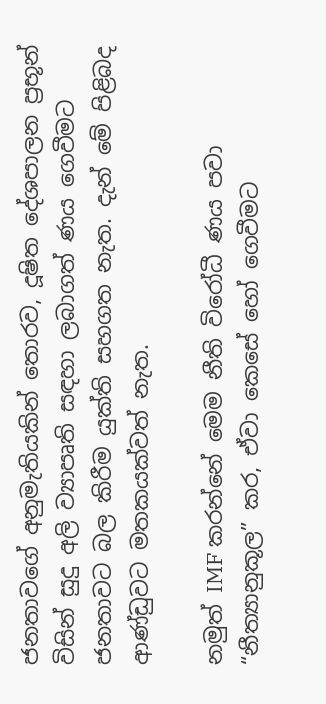ජනතාවගේ අනුමැතියකින් තොරව, දූෂිත දේශපාලන ප්‍රභූන් විසින් සුදු අලි ව්‍යාපෘති සඳහා ලබාගත් ණය ගෙවීමට ජනතාවට බල කිරීම යුක්ති සහගත නැත. දැන් මේ පිළිබද ආණ්ඩුවට මතකයක්වත් නැත.

නමුත් IMF කරන්නේ මෙම නීති විරෝධී ණය පවා “නීත්‍යානුකූල” කර, ඒවා කෙසේ හෝ ගෙවීමට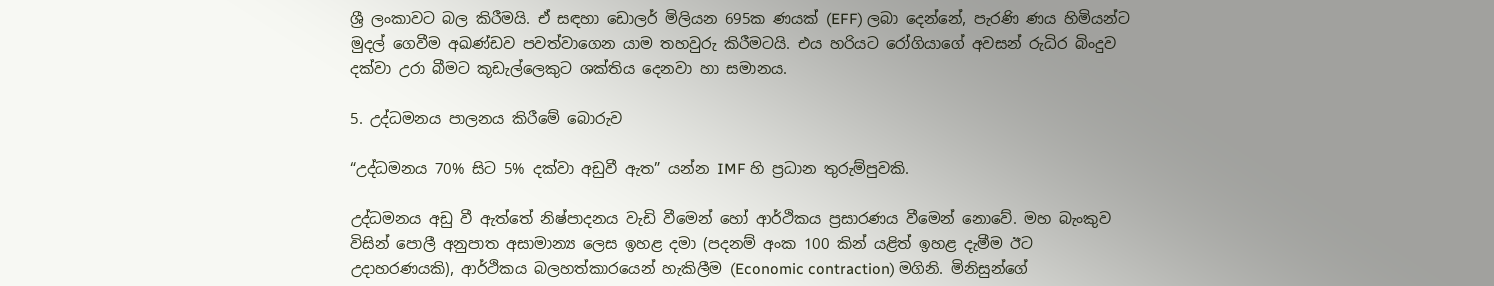ශ්‍රී ලංකාවට බල කිරීමයි. ඒ සඳහා ඩොලර් මිලියන 695ක ණයක් (EFF) ලබා දෙන්නේ, පැරණි ණය හිමියන්ට මුදල් ගෙවීම අඛණ්ඩව පවත්වාගෙන යාම තහවුරු කිරීමටයි. එය හරියට රෝගියාගේ අවසන් රුධිර බිංදුව දක්වා උරා බීමට කූඩැල්ලෙකුට ශක්තිය දෙනවා හා සමානය.

5. උද්ධමනය පාලනය කිරීමේ බොරුව

“උද්ධමනය 70% සිට 5% දක්වා අඩුවී ඇත” යන්න IMF හි ප්‍රධාන තුරුම්පුවකි.

උද්ධමනය අඩු වී ඇත්තේ නිෂ්පාදනය වැඩි වීමෙන් හෝ ආර්ථිකය ප්‍රසාරණය වීමෙන් නොවේ. මහ බැංකුව විසින් පොලී අනුපාත අසාමාන්‍ය ලෙස ඉහළ දමා (පදනම් අංක 100 කින් යළිත් ඉහළ දැමීම ඊට උදාහරණයකි), ආර්ථිකය බලහත්කාරයෙන් හැකිලීම (Economic contraction) මගිනි. මිනිසුන්ගේ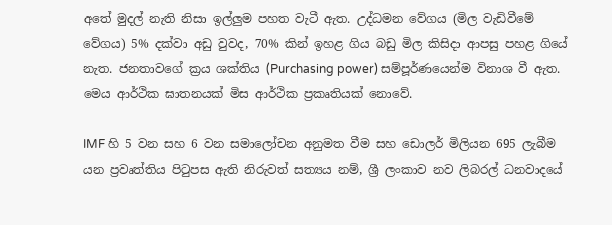අතේ මුදල් නැති නිසා ඉල්ලුම පහත වැටී ඇත. උද්ධමන වේගය (මිල වැඩිවීමේ වේගය) 5% දක්වා අඩු වුවද, 70% කින් ඉහළ ගිය බඩු මිල කිසිදා ආපසු පහළ ගියේ නැත. ජනතාවගේ ක්‍රය ශක්තිය (Purchasing power) සම්පූර්ණයෙන්ම විනාශ වී ඇත. මෙය ආර්ථික ඝාතනයක් මිස ආර්ථික ප්‍රකෘතියක් නොවේ.

IMF හි 5 වන සහ 6 වන සමාලෝචන අනුමත වීම සහ ඩොලර් මිලියන 695 ලැබීම යන ප්‍රවෘත්තිය පිටුපස ඇති නිරුවත් සත්‍යය නම්, ශ්‍රී ලංකාව නව ලිබරල් ධනවාදයේ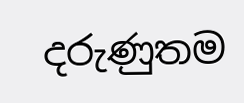දරුණුතම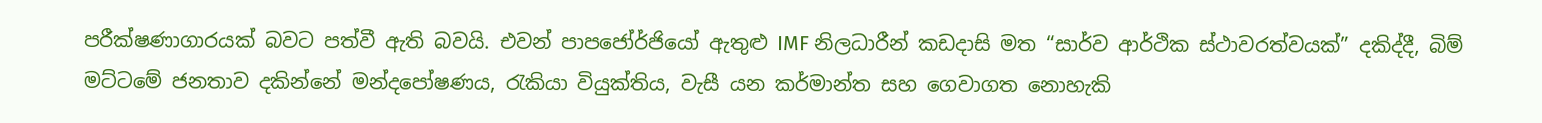පරීක්ෂණාගාරයක් බවට පත්වී ඇති බවයි. එවන් පාපජෝර්ජියෝ ඇතුළු IMF නිලධාරීන් කඩදාසි මත “සාර්ව ආර්ථික ස්ථාවරත්වයක්” දකිද්දී, බිම් මට්ටමේ ජනතාව දකින්නේ මන්දපෝෂණය, රැකියා වියුක්තිය, වැසී යන කර්මාන්ත සහ ගෙවාගත නොහැකි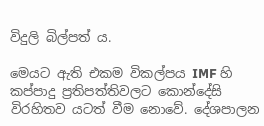විදුලි බිල්පත් ය.

මෙයට ඇති එකම විකල්පය IMF හි කප්පාදු ප්‍රතිපත්තිවලට කොන්දේසි විරහිතව යටත් වීම නොවේ. දේශපාලන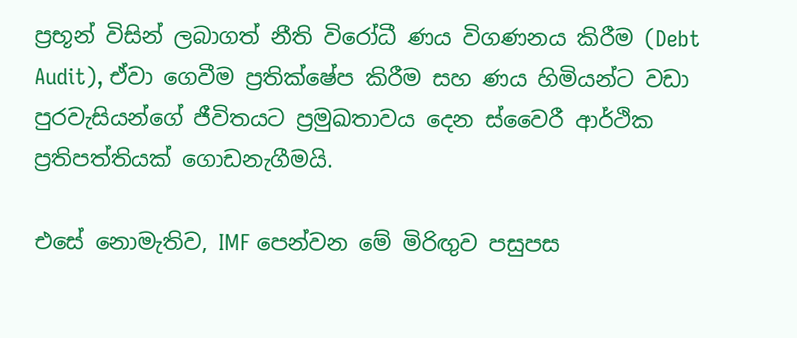ප්‍රභූන් විසින් ලබාගත් නීති විරෝධී ණය විගණනය කිරීම (Debt Audit), ඒවා ගෙවීම ප්‍රතික්ෂේප කිරීම සහ ණය හිමියන්ට වඩා පුරවැසියන්ගේ ජීවිතයට ප්‍රමුඛතාවය දෙන ස්වෛරී ආර්ථික ප්‍රතිපත්තියක් ගොඩනැගීමයි.

එසේ නොමැතිව, IMF පෙන්වන මේ මිරිඟුව පසුපස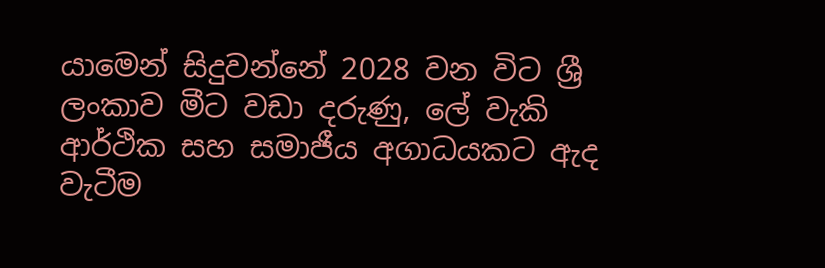යාමෙන් සිදුවන්නේ 2028 වන විට ශ්‍රී ලංකාව මීට වඩා දරුණු, ලේ වැකි ආර්ථික සහ සමාජීය අගාධයකට ඇද වැටීම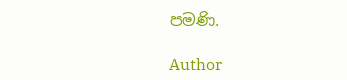පමණි.

Author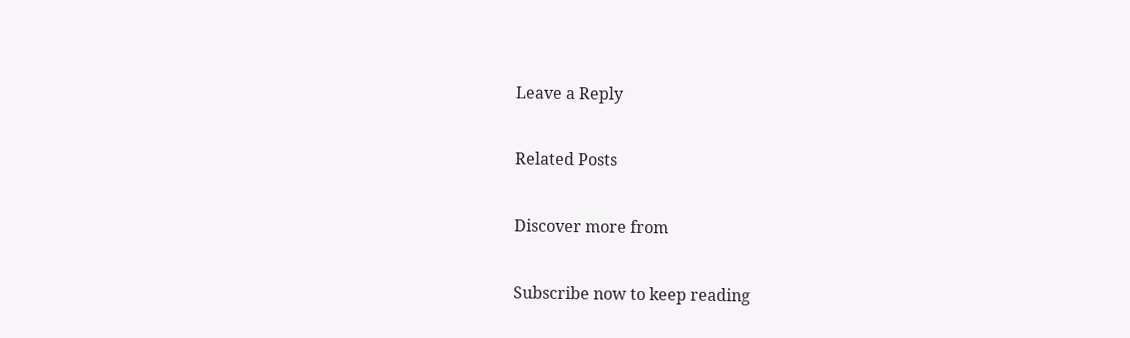Leave a Reply

Related Posts

Discover more from

Subscribe now to keep reading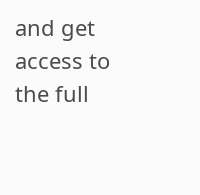and get access to the full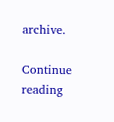archive.

Continue reading